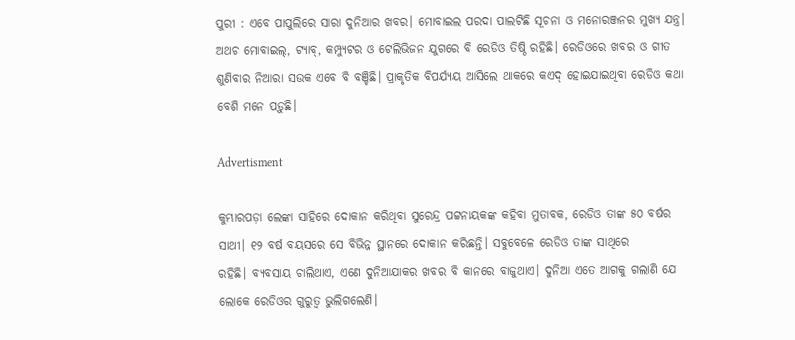ପୁରୀ : ଏବେ ପାପୁଲିରେ ସାରା ଦୁନିଆର ଖବର। ମୋବାଇଲ ପରଦା ପାଲଟିଛି ସୂଚନା ଓ ‌ମନୋରଞ୍ଜନର ମୁଖ୍ୟ ଯନ୍ତ୍ର। ଅଥଚ ମୋବାଇଲ୍‌, ଟ୍ୟାବ୍‌, କମ୍ପ୍ୟୁଟର ଓ ଟେଲିଭିଜନ ଯୁଗରେ ବି ରେଡିଓ ତିଷ୍ଠି ରହିଛି। ରେଡିଓରେ ଖବର ଓ ଗୀତ ଶୁଣିବାର ‌ନିଆରା ସଉକ ଏବେ ବି ବଞ୍ଚିଛି। ପ୍ରାକୃତିକ ବିପର୍ଯ୍ୟୟ ଆସିଲେ ଥାକରେ କଏଦ୍‌ ହୋଇଯାଇଥିବା ରେଡିଓ କଥା ବେଶି ମନେ ପଡ଼ୁଛି।

Advertisment

କୁମ୍ଭାରପଡ଼ା ଲେଙ୍କା ସାହିରେ ଦୋକାନ କରିଥିବା ସୁରେନ୍ଦ୍ର ପଟ୍ଟନାୟକଙ୍କ କହିବା ମୁତାବକ, ରେଡିଓ ତାଙ୍କ ୫୦ ବର୍ଷର ସାଥୀ। ୧୨ ବର୍ଷ ବୟସରେ‌ ସେ ବିଭିନ୍ନ ସ୍ଥାନରେ ଦୋକାନ କରିଛନ୍ତି। ସବୁବେଳେ ରେଡିଓ ତାଙ୍କ ସାଥିରେ ରହିଛି। ‌ବ୍ୟବସାୟ ଚାଲିଥାଏ, ଏଣେ ଦୁନିଆଯାକର ଖବର ବି କାନରେ ବାଜୁଥାଏ। ଦୁନିଆ ଏତେ ଆଗକୁ ଗଲାଣି ଯେ ଲୋକେ ରେଡିଓର ଗୁରୁତ୍ବ ଭୁଲିଗଲେଣି।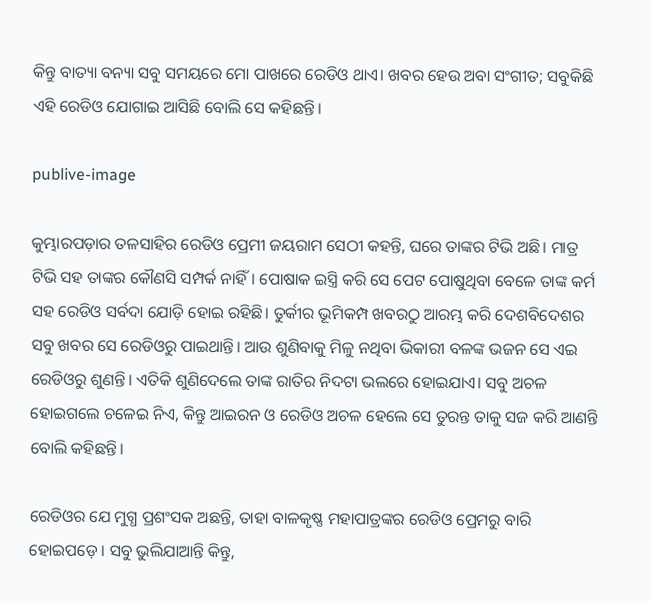କିନ୍ତୁ ବାତ୍ୟା ବନ୍ୟା ସବୁ ସମୟରେ ମୋ ପାଖରେ ରେଡିଓ ଥାଏ। ଖବର ହେଉ ଅବା ସଂଗୀତ; ସବୁକିଛି ଏହି ରେଡିଓ ଯୋଗାଇ ଆସିଛି ବୋଲି ସେ କହିଛନ୍ତି।

publive-image

କୁମ୍ଭାରପଡ଼ାର ତଳସାହିର ରେଡିଓ ପ୍ରେମୀ ଜୟରାମ ସେଠୀ କହନ୍ତି, ଘରେ ତାଙ୍କର ଟିଭି ଅଛି। ମାତ୍ର ଟିଭି ସହ ତାଙ୍କର କୌଣସି ସମ୍ପର୍କ ନାହିଁ। ପୋଷାକ ଇସ୍ତ୍ରି କରି ସେ ପେଟ ପୋଷୁଥିବା‌ ବେଳେ ତାଙ୍କ କର୍ମ ସହ ରେଡିଓ ସର୍ବଦା ଯୋଡ଼ି ହୋଇ ରହିଛି। ତୁର୍କୀର ଭୂମିକମ୍ପ ଖବରଠୁ ଆରମ୍ଭ କରି ଦେଶବିଦେଶର ସବୁ ଖବର ସେ ରେଡିଓରୁ ପାଇଥାନ୍ତି। ଆଉ ଶୁଣିବାକୁ ମିଳୁ ନଥିବା ଭିକାରୀ ବଳଙ୍କ ଭଜନ ସେ ଏଇ ରେଡିଓରୁ ଶୁଣନ୍ତି। ଏତିକି ଶୁଣିଦେଲେ ତାଙ୍କ ରାତିର ନିଦଟା ଭଲରେ ହୋଇଯାଏ। ସବୁ ଅଚଳ ହୋଇଗଲେ ଚଳେଇ ନିଏ, କିନ୍ତୁ ଆଇରନ ଓ ରେଡିଓ ଅଚଳ ହେଲେ ସେ ତୁରନ୍ତ ତାକୁ ସଜ କରି ଆଣନ୍ତି ବୋଲି କହିଛନ୍ତି।

ରେଡିଓର ଯେ ମୁଗ୍ଧ ପ୍ରଶଂସକ ଅଛନ୍ତି, ତାହା ବାଳକୃଷ୍ଣ ମହାପାତ୍ରଙ୍କର ରେଡିଓ ପ୍ରେମରୁ ବାରି ହୋଇପଡ଼େ। ସବୁ ଭୁଲିଯାଆନ୍ତି କିନ୍ତୁ,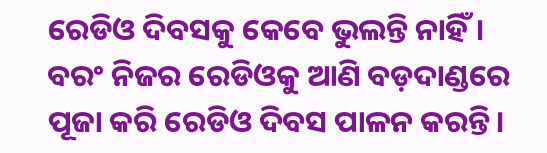ରେଡିଓ ଦିବସକୁ କେବେ ଭୁଲନ୍ତି ନାହିଁ। ବରଂ ନିଜର ରେଡିଓକୁ ଆଣି ବଡ଼ଦାଣ୍ଡରେ ପୂଜା କରି ରେଡିଓ ଦିବସ ପାଳନ କରନ୍ତି।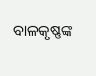ବାଳକୃଷ୍ଣଙ୍କ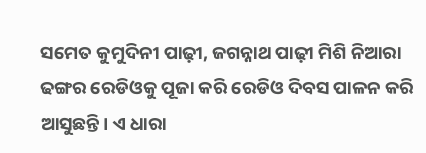ସମେତ କୁମୁଦିନୀ ପାଢ଼ୀ, ଜଗନ୍ନାଥ ପାଢ଼ୀ ମିଶି ନିଆରା ଢଙ୍ଗର ରେଡିଓକୁ ପୂଜା କରି ରେଡିଓ ଦିବସ ପାଳନ କରି ଆସୁଛନ୍ତି। ଏ ଧାରା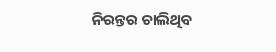ନିରନ୍ତର ଚାଲିଥିବ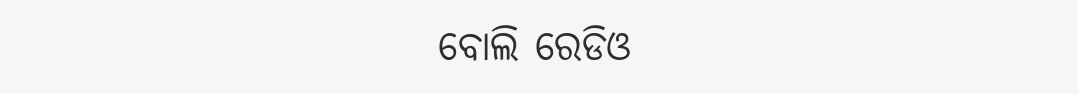ବୋଲି ରେଡିଓ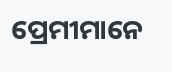ପ୍ରେମୀମାନେ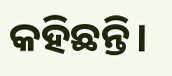କହିଛନ୍ତି।